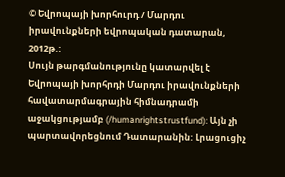© Եվրոպայի խորհուրդ / Մարդու իրավունքների եվրոպական դատարան, 2012թ.:
Սույն թարգմանությունը կատարվել է Եվրոպայի խորհրդի Մարդու իրավունքների հավատարմագրային հիմնադրամի աջակցությամբ (/humanrightstrustfund): Այն չի պարտավորեցնում Դատարանին: Լրացուցիչ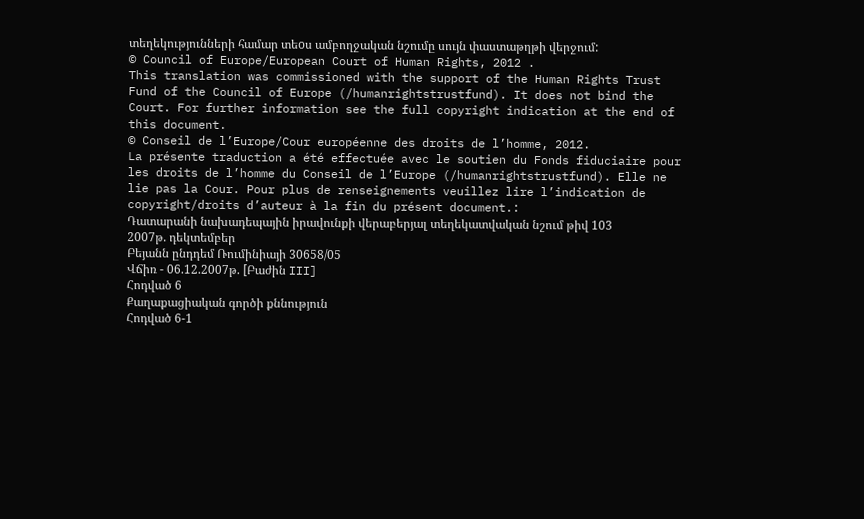տեղեկությունների համար տեoս ամբողջական նշումը սույն փաստաթղթի վերջում:
© Council of Europe/European Court of Human Rights, 2012 .
This translation was commissioned with the support of the Human Rights Trust Fund of the Council of Europe (/humanrightstrustfund). It does not bind the Court. For further information see the full copyright indication at the end of this document.
© Conseil de l’Europe/Cour européenne des droits de l’homme, 2012.
La présente traduction a été effectuée avec le soutien du Fonds fiduciaire pour les droits de l’homme du Conseil de l’Europe (/humanrightstrustfund). Elle ne lie pas la Cour. Pour plus de renseignements veuillez lire l’indication de copyright/droits d’auteur à la fin du présent document.:
Դատարանի նախադեպային իրավունքի վերաբերյալ տեղեկատվական նշում թիվ 103
2007թ. դեկտեմբեր
Բեյանն ընդդեմ Ռումինիայի 30658/05
Վճիռ - 06.12.2007թ. [Բաժին III]
Հոդված 6
Քաղաքացիական գործի քննություն
Հոդված 6-1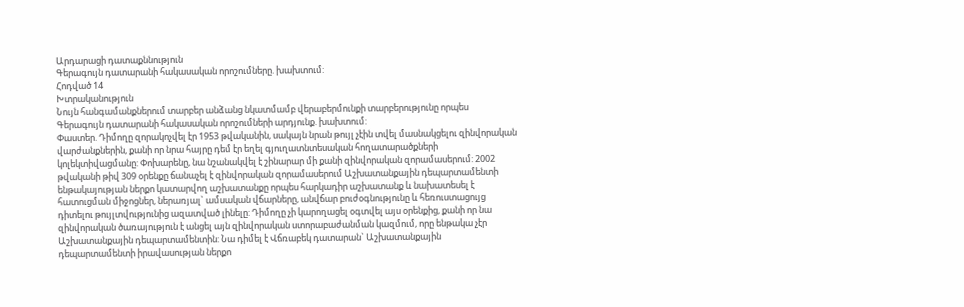Արդարացի դատաքննություն
Գերագույն դատարանի հակասական որոշումները. խախտում:
Հոդված 14
Խտրականություն
Նույն հանգամանքներում տարբեր անձանց նկատմամբ վերաբերմունքի տարբերությունը որպես Գերագույն դատարանի հակասական որոշումների արդյունք. խախտում:
Փաստեր. Դիմողը զորակոչվել էր 1953 թվականին, սակայն նրան թույլ չէին տվել մասնակցելու զինվորական վարժանքներին, քանի որ նրա հայրը դեմ էր եղել գյուղատնտեսական հողատարածքների կոլեկտիվացմանը: Փոխարենը, նա նշանակվել է շինարար մի քանի զինվորական զորամասերում: 2002 թվականի թիվ 309 օրենքը ճանաչել է զինվորական զորամասերում Աշխատանքային դեպարտամենտի ենթակայության ներքո կատարվող աշխատանքը որպես հարկադիր աշխատանք և նախատեսել է հատուցման միջոցներ, ներառյալ` ամսական վճարները, անվճար բուժօգնությունը և հեռուստացույց դիտելու թույլտվությունից ազատված լինելը: Դիմողը չի կարողացել օգտվել այս օրենքից, քանի որ նա զինվորական ծառայություն է անցել այն զինվորական ստորաբաժանման կազմում, որը ենթակա չէր Աշխատանքային դեպարտամենտին: Նա դիմել է Վճռաբեկ դատարան` Աշխատանքային դեպարտամենտի իրավասության ներքո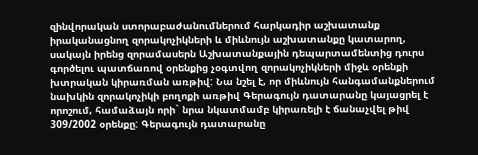զինվորական ստորաբաժանումներում հարկադիր աշխատանք իրականացնող զորակոչիկների և միևնույն աշխատանքը կատարող, սակայն իրենց զորամասերն Աշխատանքային դեպարտամենտից դուրս գործելու պատճառով օրենքից չօգտվող զորակոչիկների միջև օրենքի խտրական կիրառման առթիվ: Նա նշել է, որ միևնույն հանգամանքներում նախկին զորակոչիկի բողոքի առթիվ Գերագույն դատարանը կայացրել է որոշում, համաձայն որի` նրա նկատմամբ կիրառելի է ճանաչվել թիվ 309/2002 օրենքը: Գերագույն դատարանը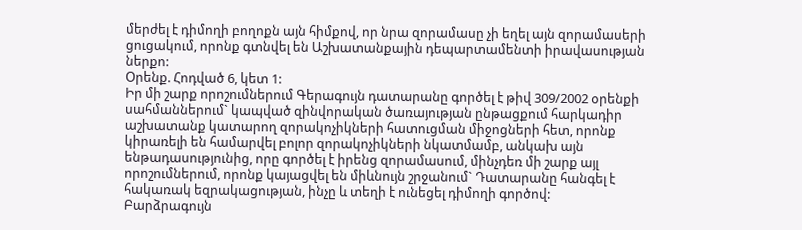մերժել է դիմողի բողոքն այն հիմքով, որ նրա զորամասը չի եղել այն զորամասերի ցուցակում, որոնք գտնվել են Աշխատանքային դեպարտամենտի իրավասության ներքո:
Օրենք. Հոդված 6, կետ 1:
Իր մի շարք որոշումներում Գերագույն դատարանը գործել է թիվ 309/2002 օրենքի սահմաններում` կապված զինվորական ծառայության ընթացքում հարկադիր աշխատանք կատարող զորակոչիկների հատուցման միջոցների հետ, որոնք կիրառելի են համարվել բոլոր զորակոչիկների նկատմամբ, անկախ այն ենթադասությունից, որը գործել է իրենց զորամասում, մինչդեռ մի շարք այլ որոշումներում, որոնք կայացվել են միևնույն շրջանում` Դատարանը հանգել է հակառակ եզրակացության, ինչը և տեղի է ունեցել դիմողի գործով:
Բարձրագույն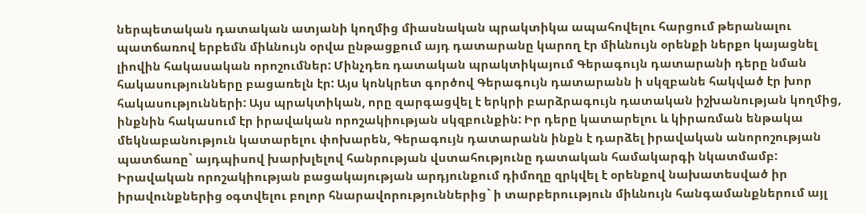ներպետական դատական ատյանի կողմից միասնական պրակտիկա ապահովելու հարցում թերանալու պատճառով երբեմն միևնույն օրվա ընթացքում այդ դատարանը կարող էր միևնույն օրենքի ներքո կայացնել լիովին հակասական որոշումներ: Մինչդեռ դատական պրակտիկայում Գերագույն դատարանի դերը նման հակասությունները բացառելն էր: Այս կոնկրետ գործով Գերագույն դատարանն ի սկզբանե հակված էր խոր հակասությունների: Այս պրակտիկան, որը զարգացվել է երկրի բարձրագույն դատական իշխանության կողմից, ինքնին հակասում էր իրավական որոշակիության սկզբունքին: Իր դերը կատարելու և կիրառման ենթակա մեկնաբանություն կատարելու փոխարեն, Գերագույն դատարանն ինքն է դարձել իրավական անորոշության պատճառը` այդպիսով խարխլելով հանրության վստահությունը դատական համակարգի նկատմամբ:
Իրավական որոշակիության բացակայության արդյունքում դիմողը զրկվել է օրենքով նախատեսված իր իրավունքներից օգտվելու բոլոր հնարավորություններից` ի տարբերոււթյուն միևնույն հանգամանքներում այլ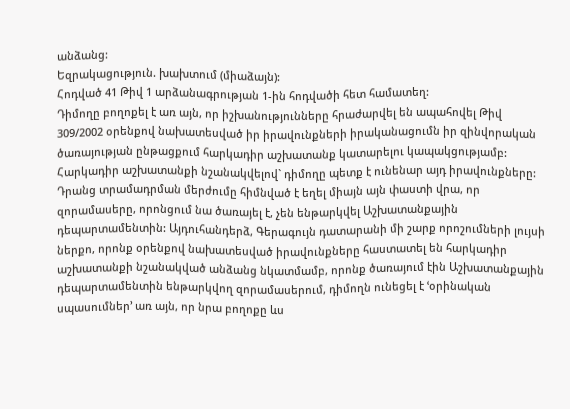անձանց:
Եզրակացություն. խախտում (միաձայն):
Հոդված 41 Թիվ 1 արձանագրության 1-ին հոդվածի հետ համատեղ:
Դիմողը բողոքել է առ այն, որ իշխանությունները հրաժարվել են ապահովել Թիվ 309/2002 օրենքով նախատեսված իր իրավունքների իրականացումն իր զինվորական ծառայության ընթացքում հարկադիր աշխատանք կատարելու կապակցությամբ: Հարկադիր աշխատանքի նշանակվելով` դիմողը պետք է ունենար այդ իրավունքները: Դրանց տրամադրման մերժումը հիմնված է եղել միայն այն փաստի վրա, որ զորամասերը, որոնցում նա ծառայել է, չեն ենթարկվել Աշխատանքային դեպարտամենտին: Այդուհանդերձ, Գերագույն դատարանի մի շարք որոշումների լույսի ներքո, որոնք օրենքով նախատեսված իրավունքները հաստատել են հարկադիր աշխատանքի նշանակված անձանց նկատմամբ, որոնք ծառայում էին Աշխատանքային դեպարտամենտին ենթարկվող զորամասերում, դիմողն ունեցել է ՙօրինական սպասումներ՚ առ այն, որ նրա բողոքը ևս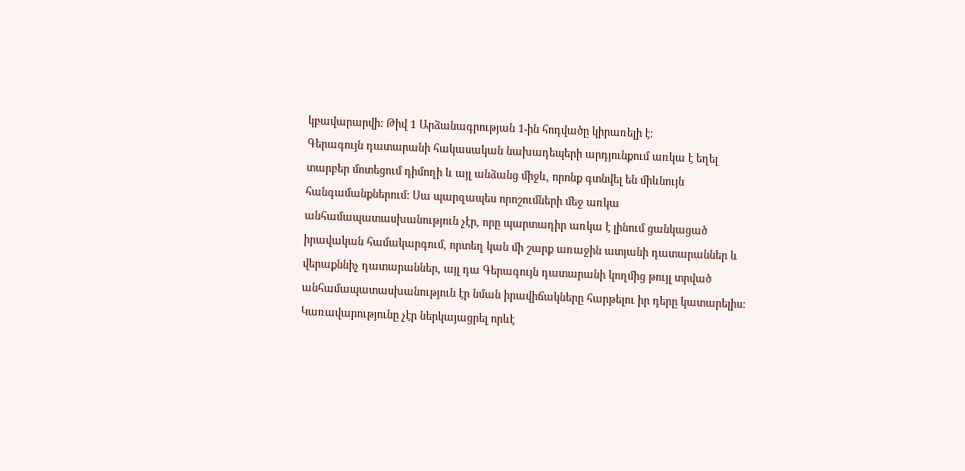կբավարարվի: Թիվ 1 Արձանագրության 1-ին հոդվածը կիրառելի է:
Գերագույն դատարանի հակասական նախադեպերի արդյունքում առկա է եղել տարբեր մոտեցում դիմողի և այլ անձանց միջև, որոնք գտնվել են միևնույն հանգամանքներում: Սա պարզապես որոշումների մեջ առկա անհամապատասխանություն չէր, որը պարտադիր առկա է լինում ցանկացած իրավական համակարգում, որտեղ կան մի շարք առաջին ատյանի դատարաններ և վերաքննիչ դատարաններ, այլ դա Գերագույն դատարանի կողմից թույլ տրված անհամապատասխանություն էր նման իրավիճակները հարթելու իր դերը կատարելիս: Կառավարությունը չէր ներկայացրել որևէ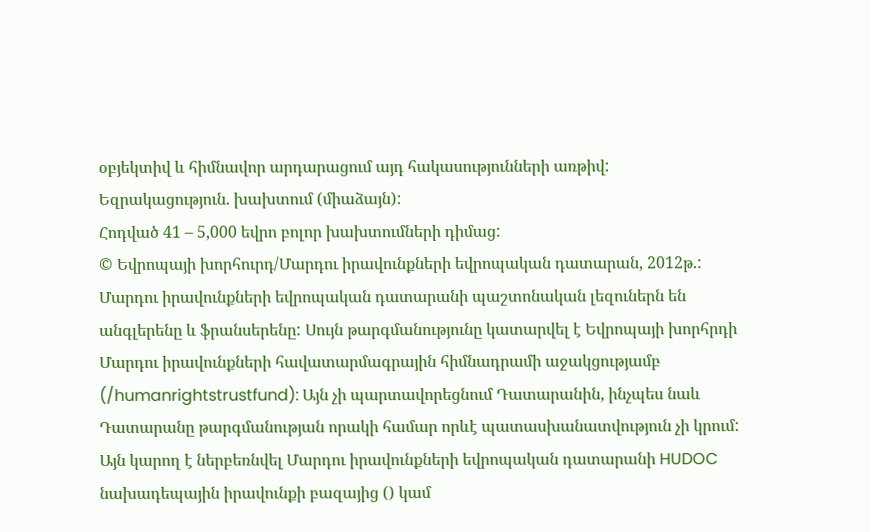օբյեկտիվ և հիմնավոր արդարացում այդ հակասությունների առթիվ:
Եզրակացություն. խախտում (միաձայն):
Հոդված 41 – 5,000 եվրո բոլոր խախտումների դիմաց:
© Եվրոպայի խորհուրդ/Մարդու իրավունքների եվրոպական դատարան, 2012թ.:
Մարդու իրավունքների եվրոպական դատարանի պաշտոնական լեզուներն են անգլերենը և ֆրանսերենը: Սույն թարգմանությունը կատարվել է Եվրոպայի խորհրդի Մարդու իրավունքների հավատարմագրային հիմնադրամի աջակցությամբ (/humanrightstrustfund): Այն չի պարտավորեցնում Դատարանին, ինչպես նաև Դատարանը թարգմանության որակի համար որևէ պատասխանատվություն չի կրում: Այն կարող է ներբեռնվել Մարդու իրավունքների եվրոպական դատարանի HUDOC նախադեպային իրավունքի բազայից () կամ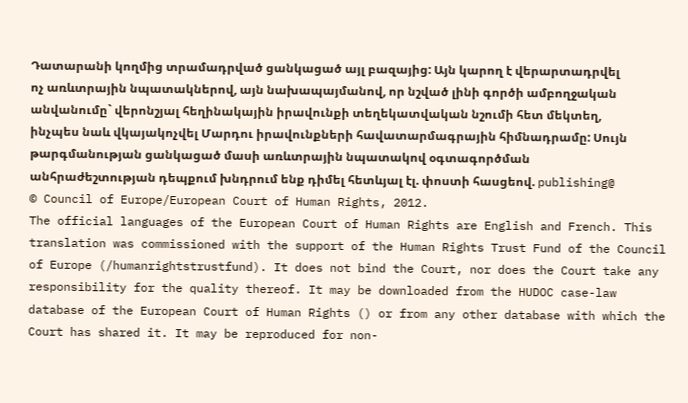Դատարանի կողմից տրամադրված ցանկացած այլ բազայից: Այն կարող է վերարտադրվել ոչ առևտրային նպատակներով, այն նախապայմանով, որ նշված լինի գործի ամբողջական անվանումը` վերոնշյալ հեղինակային իրավունքի տեղեկատվական նշումի հետ մեկտեղ, ինչպես նաև վկայակոչվել Մարդու իրավունքների հավատարմագրային հիմնադրամը: Սույն թարգմանության ցանկացած մասի առևտրային նպատակով օգտագործման անհրաժեշտության դեպքում խնդրում ենք դիմել հետևյալ էլ. փոստի հասցեով. publishing@
© Council of Europe/European Court of Human Rights, 2012.
The official languages of the European Court of Human Rights are English and French. This translation was commissioned with the support of the Human Rights Trust Fund of the Council of Europe (/humanrightstrustfund). It does not bind the Court, nor does the Court take any responsibility for the quality thereof. It may be downloaded from the HUDOC case-law database of the European Court of Human Rights () or from any other database with which the Court has shared it. It may be reproduced for non-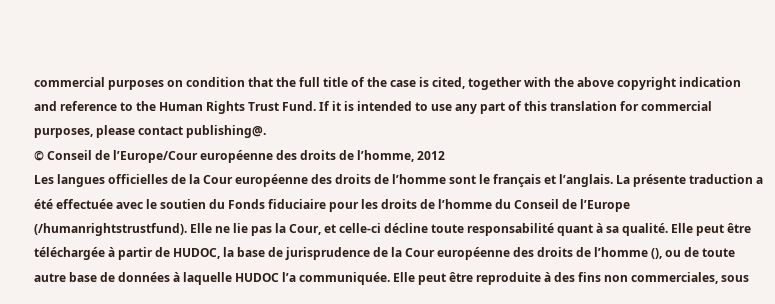commercial purposes on condition that the full title of the case is cited, together with the above copyright indication and reference to the Human Rights Trust Fund. If it is intended to use any part of this translation for commercial purposes, please contact publishing@.
© Conseil de l’Europe/Cour européenne des droits de l’homme, 2012
Les langues officielles de la Cour européenne des droits de l’homme sont le français et l’anglais. La présente traduction a été effectuée avec le soutien du Fonds fiduciaire pour les droits de l’homme du Conseil de l’Europe (/humanrightstrustfund). Elle ne lie pas la Cour, et celle-ci décline toute responsabilité quant à sa qualité. Elle peut être téléchargée à partir de HUDOC, la base de jurisprudence de la Cour européenne des droits de l’homme (), ou de toute autre base de données à laquelle HUDOC l’a communiquée. Elle peut être reproduite à des fins non commerciales, sous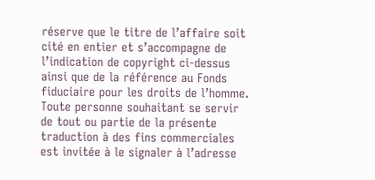réserve que le titre de l’affaire soit cité en entier et s’accompagne de l’indication de copyright ci-dessus ainsi que de la référence au Fonds fiduciaire pour les droits de l’homme. Toute personne souhaitant se servir de tout ou partie de la présente traduction à des fins commerciales est invitée à le signaler à l’adresse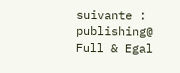suivante : publishing@
Full & Egal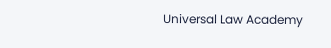Universal Law Academy